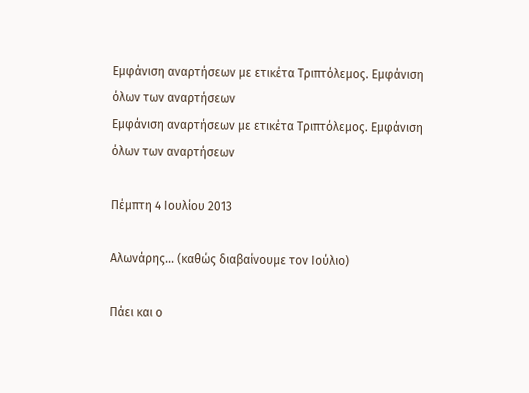Εμφάνιση αναρτήσεων με ετικέτα Τριπτόλεμος. Εμφάνιση όλων των αναρτήσεων
Εμφάνιση αναρτήσεων με ετικέτα Τριπτόλεμος. Εμφάνιση όλων των αναρτήσεων

Πέμπτη 4 Ιουλίου 2013

Αλωνάρης... (καθώς διαβαίνουμε τον Ιούλιο)

Πάει και ο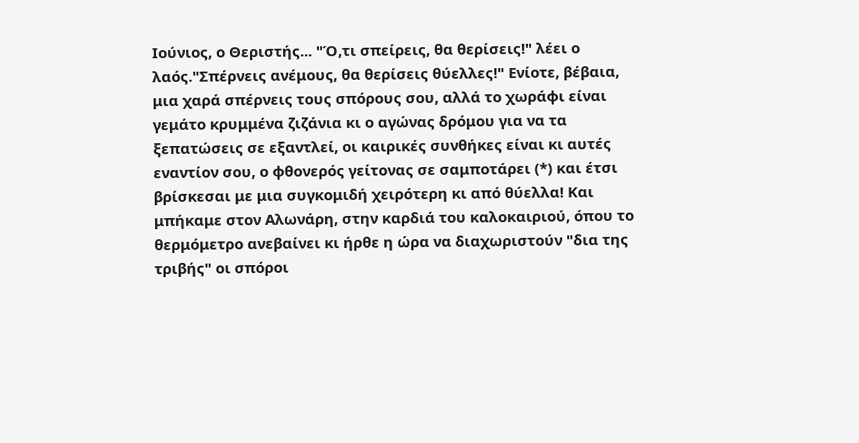Ιούνιος, ο Θεριστής... "Ό,τι σπείρεις, θα θερίσεις!" λέει ο λαός."Σπέρνεις ανέμους, θα θερίσεις θύελλες!" Ενίοτε, βέβαια, μια χαρά σπέρνεις τους σπόρους σου, αλλά το χωράφι είναι γεμάτο κρυμμένα ζιζάνια κι ο αγώνας δρόμου για να τα ξεπατώσεις σε εξαντλεί, οι καιρικές συνθήκες είναι κι αυτές εναντίον σου, ο φθονερός γείτονας σε σαμποτάρει (*) και έτσι βρίσκεσαι με μια συγκομιδή χειρότερη κι από θύελλα! Και μπήκαμε στον Αλωνάρη, στην καρδιά του καλοκαιριού, όπου το θερμόμετρο ανεβαίνει κι ήρθε η ώρα να διαχωριστούν "δια της τριβής" οι σπόροι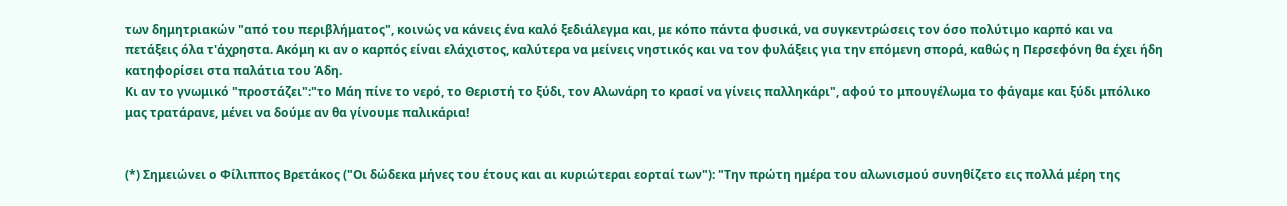των δημητριακών "από του περιβλήματος", κοινώς να κάνεις ένα καλό ξεδιάλεγμα και, με κόπο πάντα φυσικά, να συγκεντρώσεις τον όσο πολύτιμο καρπό και να πετάξεις όλα τ'άχρηστα. Ακόμη κι αν ο καρπός είναι ελάχιστος, καλύτερα να μείνεις νηστικός και να τον φυλάξεις για την επόμενη σπορά, καθώς η Περσεφόνη θα έχει ήδη κατηφορίσει στα παλάτια του Άδη.
Κι αν το γνωμικό "προστάζει":"το Μάη πίνε το νερό, το Θεριστή το ξύδι, τον Αλωνάρη το κρασί να γίνεις παλληκάρι", αφού το μπουγέλωμα το φάγαμε και ξύδι μπόλικο μας τρατάρανε, μένει να δούμε αν θα γίνουμε παλικάρια!


(*) Σημειώνει ο Φίλιππος Βρετάκος ("Οι δώδεκα μήνες του έτους και αι κυριώτεραι εορταί των"): "Την πρώτη ημέρα του αλωνισμού συνηθίζετο εις πολλά μέρη της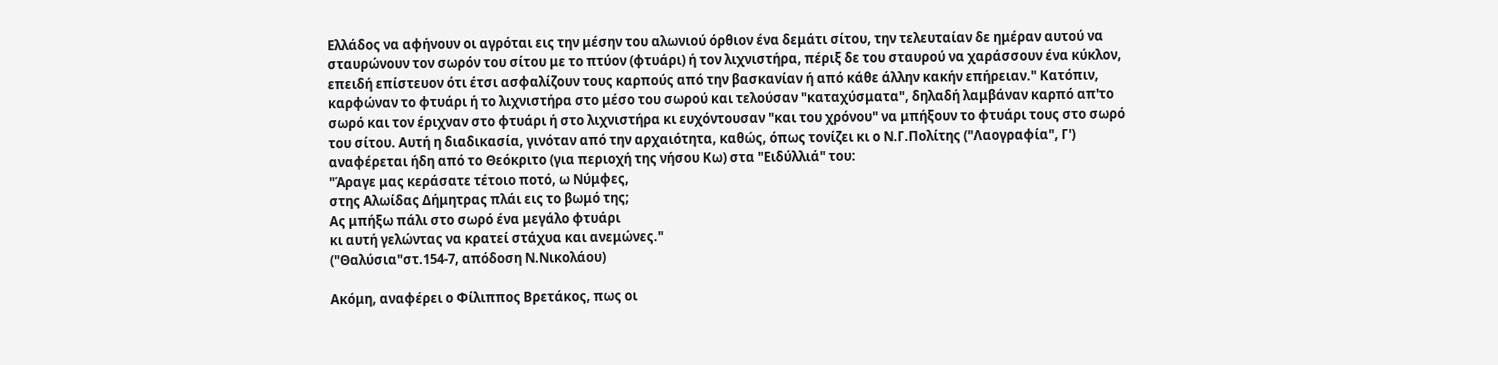Ελλάδος να αφήνουν οι αγρόται εις την μέσην του αλωνιού όρθιον ένα δεμάτι σίτου, την τελευταίαν δε ημέραν αυτού να σταυρώνουν τον σωρόν του σίτου με το πτύον (φτυάρι) ή τον λιχνιστήρα, πέριξ δε του σταυρού να χαράσσουν ένα κύκλον, επειδή επίστευον ότι έτσι ασφαλίζουν τους καρπούς από την βασκανίαν ή από κάθε άλλην κακήν επήρειαν." Κατόπιν, καρφώναν το φτυάρι ή το λιχνιστήρα στο μέσο του σωρού και τελούσαν "καταχύσματα", δηλαδή λαμβάναν καρπό απ'το σωρό και τον έριχναν στο φτυάρι ή στο λιχνιστήρα κι ευχόντουσαν "και του χρόνου" να μπήξουν το φτυάρι τους στο σωρό του σίτου. Αυτή η διαδικασία, γινόταν από την αρχαιότητα, καθώς, όπως τονίζει κι ο Ν.Γ.Πολίτης ("Λαογραφία", Γ') αναφέρεται ήδη από το Θεόκριτο (για περιοχή της νήσου Κω) στα "Ειδύλλιά" του:
"Άραγε μας κεράσατε τέτοιο ποτό, ω Νύμφες,
στης Αλωίδας Δήμητρας πλάι εις το βωμό της;
Ας μπήξω πάλι στο σωρό ένα μεγάλο φτυάρι
κι αυτή γελώντας να κρατεί στάχυα και ανεμώνες."
("Θαλύσια"στ.154-7, απόδοση Ν.Νικολάου)

Ακόμη, αναφέρει ο Φίλιππος Βρετάκος, πως οι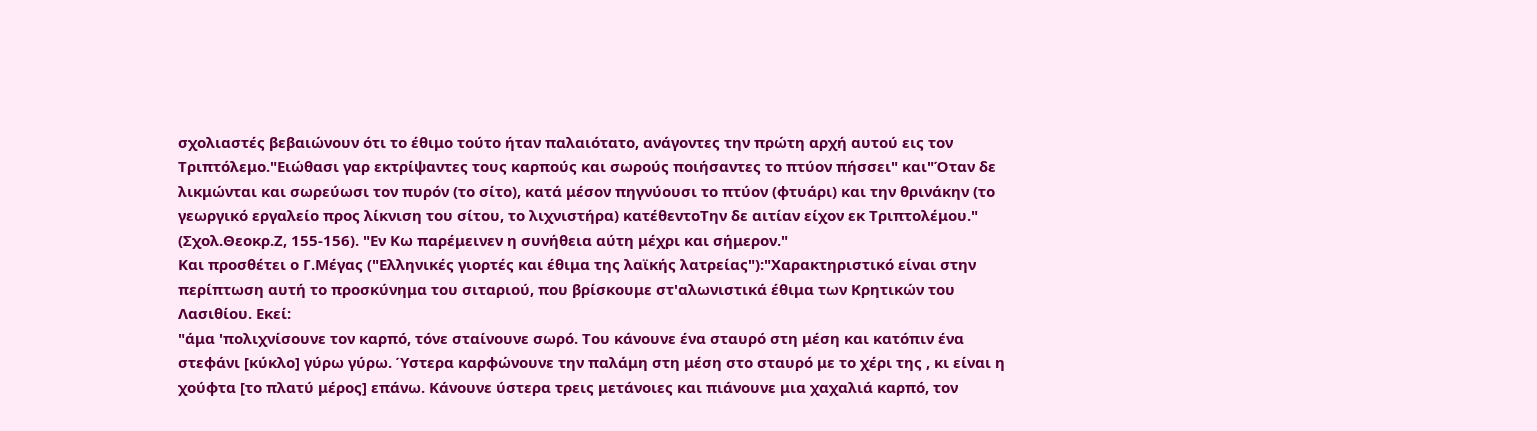σχολιαστές βεβαιώνουν ότι το έθιμο τούτο ήταν παλαιότατο, ανάγοντες την πρώτη αρχή αυτού εις τον Τριπτόλεμο."Ειώθασι γαρ εκτρίψαντες τους καρπούς και σωρούς ποιήσαντες το πτύον πήσσει" και"Όταν δε λικμώνται και σωρεύωσι τον πυρόν (το σίτο), κατά μέσον πηγνύουσι το πτύον (φτυάρι) και την θρινάκην (το γεωργικό εργαλείο προς λίκνιση του σίτου, το λιχνιστήρα) κατέθεντοΤην δε αιτίαν είχον εκ Τριπτολέμου." (Σχολ.Θεοκρ.Ζ, 155-156). "Εν Κω παρέμεινεν η συνήθεια αύτη μέχρι και σήμερον."
Και προσθέτει ο Γ.Μέγας ("Ελληνικές γιορτές και έθιμα της λαϊκής λατρείας"):"Χαρακτηριστικό είναι στην περίπτωση αυτή το προσκύνημα του σιταριού, που βρίσκουμε στ'αλωνιστικά έθιμα των Κρητικών του Λασιθίου. Εκεί:
"άμα 'πολιχνίσουνε τον καρπό, τόνε σταίνουνε σωρό. Του κάνουνε ένα σταυρό στη μέση και κατόπιν ένα στεφάνι [κύκλο] γύρω γύρω. Ύστερα καρφώνουνε την παλάμη στη μέση στο σταυρό με το χέρι της , κι είναι η χούφτα [το πλατύ μέρος] επάνω. Κάνουνε ύστερα τρεις μετάνοιες και πιάνουνε μια χαχαλιά καρπό, τον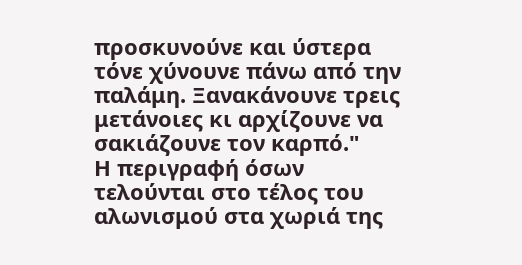προσκυνούνε και ύστερα τόνε χύνουνε πάνω από την παλάμη. Ξανακάνουνε τρεις μετάνοιες κι αρχίζουνε να σακιάζουνε τον καρπό."
Η περιγραφή όσων τελούνται στο τέλος του αλωνισμού στα χωριά της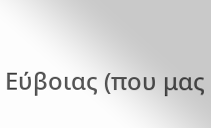Εύβοιας (που μας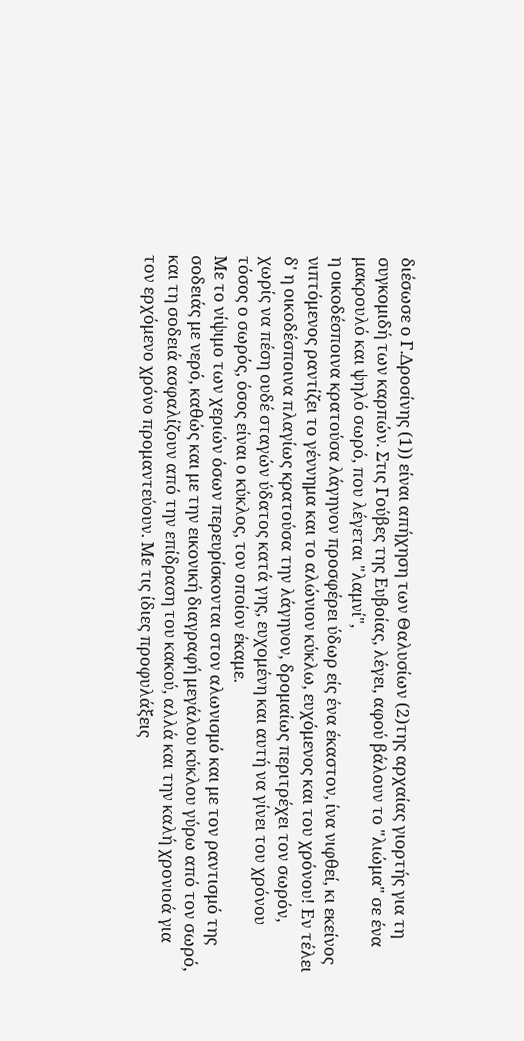διέσωσε ο Γ.Δροσίνης (1)) είναι απήχηση των Θαλυσίων (2)της αρχαίας γιορτής για τη συγκομιδή των καρπών. Στις Γούβες της Ευβοίας, λέγει, αφού βάλουν το "λιώμα" σε ένα μακρουλό και ψηλό σωρό, που λέγεται "λαμνί",
η οικοδέσποινα κρατούσα λάγηνον προσφέρει ύδωρ είς ένα έκαστον, ίνα νιφθεί, κι εκείνος νιπτόμενος ραντίζει το γέννημα και το αλώνιον κύκλω, ευχόμενος και του χρόνου! Εν τέλει δ' η οικοδέσποινα πλαγίως κρατούσα την λάγηνον, δρομαίως περιτρέχει τον σωρόν, χωρίς να πέση ουδέ σταγών ύδατος κατά γης, ευχομένη και αυτή να γίνει του χρόνου τόσος ο σωρός, όσος είναι ο κύκλος, τον οποίον έκαμε.
Με το νίψιμο των χεριών όσων περευρίσκονται στον αλωνισμό και με τον ραντισμό της σοδειάς με νερό, καθώς και με την εικονική διαγραφή μεγάλου κύκλου γύρω από τον σωρό, και τη σοδειά ασφαλίζουν από την επίδραση του κακού, αλλά και την καλή χρονιοά για τον ερχόμενο χρόνο προμαντεύουν. Με τις ίδιες προφυλάξεις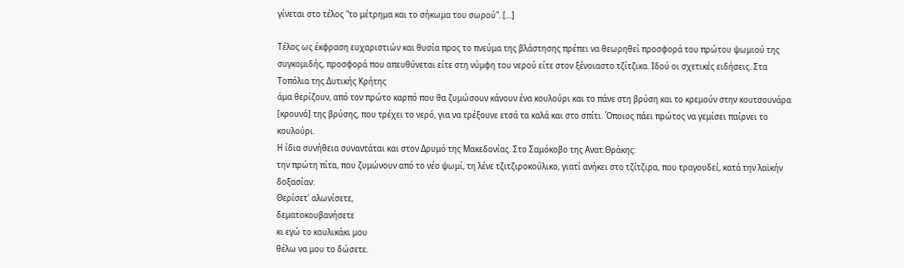γίνεται στο τέλος "το μέτρημα και το σήκωμα του σωρού". [...]

Τέλος ως έκφραση ευχαριστιών και θυσία προς το πνεύμα της βλάστησης πρέπει να θεωρηθεί προσφορά του πρώτου ψωμιού της συγκομιδής, προσφορά που απευθύνεται είτε στη νύμφη του νερού είτε στον ξένοιαστο τζίτζικα. Ιδού οι σχετικές ειδήσεις. Στα Τοπόλια της Δυτικής Κρήτης
άμα θερίζουν, από τον πρώτο καρπό που θα ζυμώσουν κάνουν ένα κουλούρι και το πάνε στη βρύση και το κρεμούν στην κουτσουνάρα [κρουνό] της βρύσης, που τρέχει το νερό, για να τρέξουνε ετσά τα καλά και στο σπίτι. Όποιος πάει πρώτος να γεμίσει παίρνει το κουλούρι.
Η ίδια συνήθεια συναντάται και στον Δρυμό της Μακεδονίας. Στο Σαμόκοβο της Ανατ.Θράκης:
την πρώτη πίτα, που ζυμώνουν από το νέο ψωμί, τη λένε τζιτζιροκούλικο, γιατί ανήκει στο τζίτζιρα, που τραγουδεί, κατά την λαϊκήν δοξασίαν:
Θερίσετ' αλωνίσετε,
δεματοκουβανήσετε
κι εγώ το κουλικάκι μου
θέλω να μου το δώσετε.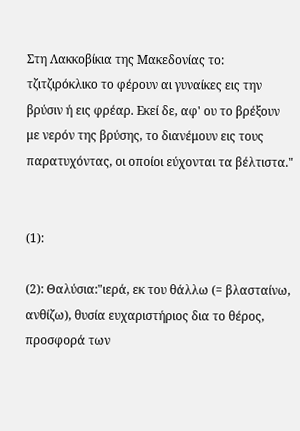Στη Λακκοβίκια της Μακεδονίας το:
τζιτζιρόκλικο το φέρουν αι γυναίκες εις την βρύσιν ή εις φρέαρ. Εκεί δε, αφ' ου το βρέξουν με νερόν της βρύσης, το διανέμουν εις τους παρατυχόντας, οι οποίοι εύχονται τα βέλτιστα."


(1):

(2): Θαλύσια:"ιερά, εκ του θάλλω (= βλασταίνω, ανθίζω), θυσία ευχαριστήριος δια το θέρος, προσφορά των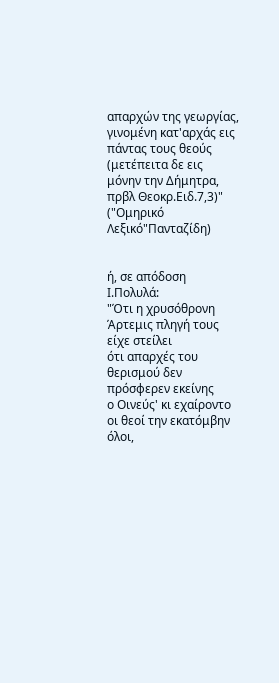απαρχών της γεωργίας, γινομένη κατ'αρχάς εις πάντας τους θεούς (μετέπειτα δε εις μόνην την Δήμητρα, πρβλ Θεοκρ.Ειδ.7,3)" ("Ομηρικό Λεξικό"Πανταζίδη)


ή, σε απόδοση Ι.Πολυλά:
"Ότι η χρυσόθρονη Άρτεμις πληγή τους είχε στείλει
ότι απαρχές του θερισμού δεν πρόσφερεν εκείνης
ο Οινεύς' κι εχαίροντο οι θεοί την εκατόμβην όλοι,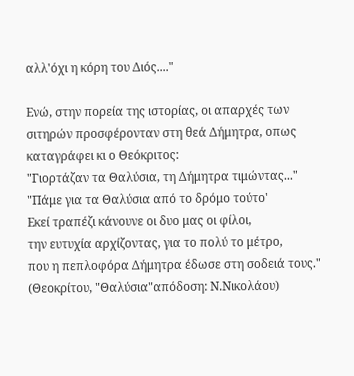αλλ'όχι η κόρη του Διός...."

Ενώ, στην πορεία της ιστορίας, οι απαρχές των σιτηρών προσφέρονταν στη θεά Δήμητρα, οπως καταγράφει κι ο Θεόκριτος:
"Γιορτάζαν τα Θαλύσια, τη Δήμητρα τιμώντας..."
"Πάμε για τα Θαλύσια από το δρόμο τούτο'
Εκεί τραπέζι κάνουνε οι δυο μας οι φίλοι,
την ευτυχία αρχίζοντας, για το πολύ το μέτρο,
που η πεπλοφόρα Δήμητρα έδωσε στη σοδειά τους."
(Θεοκρίτου, "Θαλύσια"απόδοση: Ν.Νικολάου)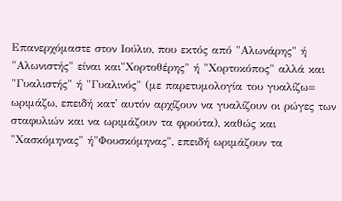Επανερχόμαστε στον Ιούλιο, που εκτός από "Αλωνάρης" ή "Αλωνιστής" είναι και"Χορτοθέρης" ή "Χορτοκόπος" αλλά και "Γυαλιστής" ή "Γυαλινός" (με παρετυμολογία του γυαλίζω= ωριμάζω, επειδή κατ' αυτόν αρχίζουν να γυαλίζουν οι ρώγες των σταφυλιών και να ωριμάζουν τα φρούτα), καθώς και "Χασκόμηνας" ή"Φουσκόμηνας", επειδή ωριμάζουν τα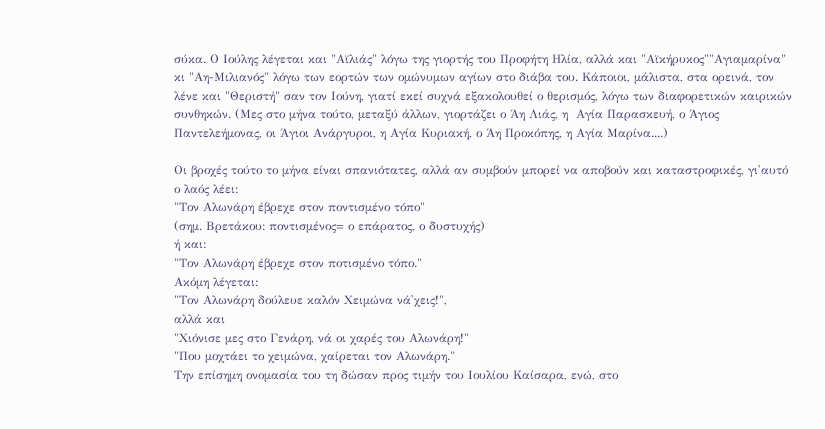σύκα. Ο Ιούλης λέγεται και "Αϊλιάς" λόγω της γιορτής του Προφήτη Ηλία, αλλά και "Αϊκήρυκος""Αγιαμαρίνα" κι "Αη-Μιλιανός" λόγω των εορτών των ομώνυμων αγίων στο διάβα του. Κάποιοι, μάλιστα, στα ορεινά, τον λένε και "Θεριστή" σαν τον Ιούνη, γιατί εκεί συχνά εξακολουθεί ο θερισμός, λόγω των διαφορετικών καιρικών συνθηκών. (Μες στο μήνα τούτο, μεταξύ άλλων, γιορτάζει ο Άη Λιάς, η  Αγία Παρασκευή, ο Άγιος Παντελεήμονας, οι Άγιοι Ανάργυροι, η Αγία Κυριακή, ο Άη Προκόπης, η Αγία Μαρίνα....)

Οι βροχές τούτο το μήνα είναι σπανιότατες, αλλά αν συμβούν μπορεί να αποβούν και καταστροφικές, γι'αυτό ο λαός λέει:
"Τον Αλωνάρη έβρεχε στον ποντισμένο τόπο"
(σημ. Βρετάκου: ποντισμένος= ο επάρατος, ο δυστυχής)
ή και:
"Τον Αλωνάρη έβρεχε στον ποτισμένο τόπο."
Ακόμη λέγεται:
"Τον Αλωνάρη δούλευε καλόν Χειμώνα νά'χεις!",
αλλά και
"Χιόνισε μες στο Γενάρη, νά οι χαρές του Αλωνάρη!"
"Που μοχτάει το χειμώνα, χαίρεται τον Αλωνάρη."
Την επίσημη ονομασία του τη δώσαν προς τιμήν του Ιουλίου Καίσαρα, ενώ, στο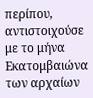περίπου, αντιστοιχούσε με το μήνα Εκατομβαιώνα των αρχαίων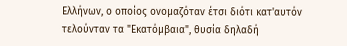Ελλήνων, ο οποίος ονομαζόταν έτσι διότι κατ'αυτόν τελούνταν τα "Εκατόμβαια", θυσία δηλαδή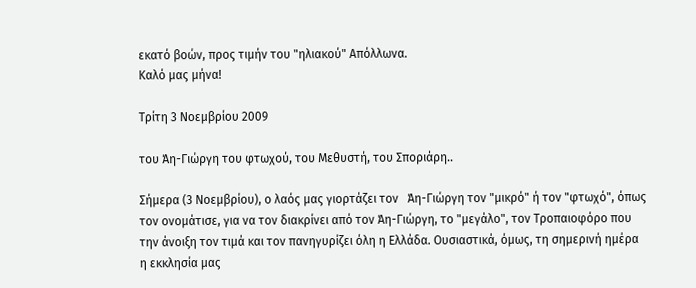εκατό βοών, προς τιμήν του "ηλιακού" Απόλλωνα.
Καλό μας μήνα!

Τρίτη 3 Νοεμβρίου 2009

του Άη-Γιώργη του φτωχού, του Μεθυστή, του Σποριάρη..

Σήμερα (3 Νοεμβρίου), ο λαός μας γιορτάζει τον   Άη-Γιώργη τον "μικρό" ή τον "φτωχό", όπως τον ονομάτισε, για να τον διακρίνει από τον Άη-Γιώργη, το "μεγάλο", τον Τροπαιοφόρο που την άνοιξη τον τιμά και τον πανηγυρίζει όλη η Ελλάδα. Ουσιαστικά, όμως, τη σημερινή ημέρα η εκκλησία μας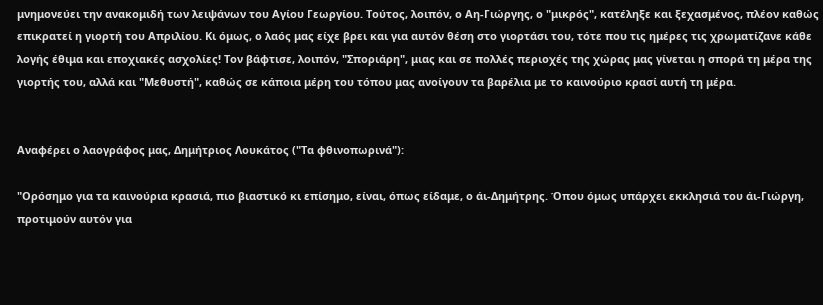μνημονεύει την ανακομιδή των λειψάνων του Αγίου Γεωργίου. Τούτος, λοιπόν, ο Αη-Γιώργης, ο "μικρός", κατέληξε και ξεχασμένος, πλέον καθώς επικρατεί η γιορτή του Απριλίου. Κι όμως, ο λαός μας είχε βρει και για αυτόν θέση στο γιορτάσι του, τότε που τις ημέρες τις χρωματίζανε κάθε λογής έθιμα και εποχιακές ασχολίες! Τον βάφτισε, λοιπόν, "Σποριάρη", μιας και σε πολλές περιοχές της χώρας μας γίνεται η σπορά τη μέρα της γιορτής του, αλλά και "Μεθυστή", καθώς σε κάποια μέρη του τόπου μας ανοίγουν τα βαρέλια με το καινούριο κρασί αυτή τη μέρα.


Αναφέρει ο λαογράφος μας, Δημήτριος Λουκάτος ("Τα φθινοπωρινά"):

"Ορόσημο για τα καινούρια κρασιά, πιο βιαστικό κι επίσημο, είναι, όπως είδαμε, ο άι-Δημήτρης. Όπου όμως υπάρχει εκκλησιά του άι-Γιώργη, προτιμούν αυτόν για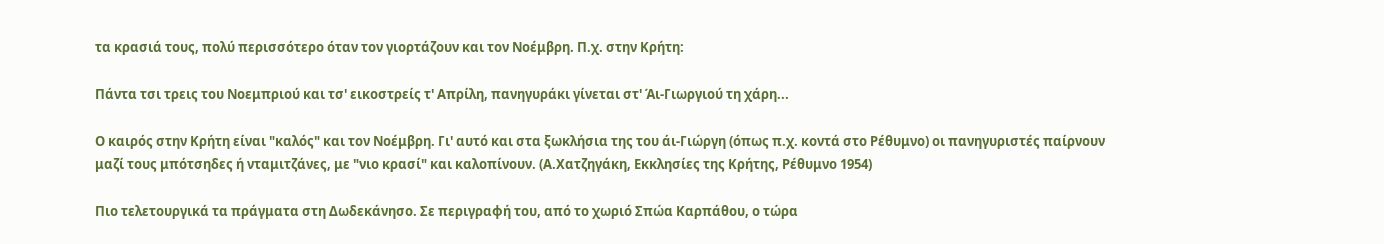τα κρασιά τους, πολύ περισσότερο όταν τον γιορτάζουν και τον Νοέμβρη. Π.χ. στην Κρήτη:

Πάντα τσι τρεις του Νοεμπριού και τσ' εικοστρείς τ' Απρίλη, πανηγυράκι γίνεται στ' Άι-Γιωργιού τη χάρη...

Ο καιρός στην Κρήτη είναι "καλός" και τον Νοέμβρη. Γι' αυτό και στα ξωκλήσια της του άι-Γιώργη (όπως π.χ. κοντά στο Ρέθυμνο) οι πανηγυριστές παίρνουν μαζί τους μπότσηδες ή νταμιτζάνες, με "νιο κρασί" και καλοπίνουν. (Α.Χατζηγάκη, Εκκλησίες της Κρήτης, Ρέθυμνο 1954)

Πιο τελετουργικά τα πράγματα στη Δωδεκάνησο. Σε περιγραφή του, από το χωριό Σπώα Καρπάθου, ο τώρα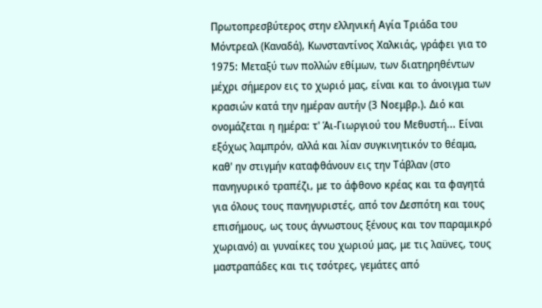Πρωτοπρεσβύτερος στην ελληνική Αγία Τριάδα του Μόντρεαλ (Καναδά), Κωνσταντίνος Χαλκιάς, γράφει για το 1975: Μεταξύ των πολλών εθίμων, των διατηρηθέντων μέχρι σήμερον εις το χωριό μας, είναι και το άνοιγμα των κρασιών κατά την ημέραν αυτήν (3 Νοεμβρ.). Διό και ονομάζεται η ημέρα: τ' Άι-Γιωργιού του Μεθυστή... Είναι εξόχως λαμπρόν, αλλά και λίαν συγκινητικόν το θέαμα, καθ' ην στιγμήν καταφθάνουν εις την Τάβλαν (στο πανηγυρικό τραπέζι, με το άφθονο κρέας και τα φαγητά για όλους τους πανηγυριστές, από τον Δεσπότη και τους επισήμους, ως τους άγνωστους ξένους και τον παραμικρό χωριανό) αι γυναίκες του χωριού μας, με τις λαϋνες, τους μαστραπάδες και τις τσότρες, γεμάτες από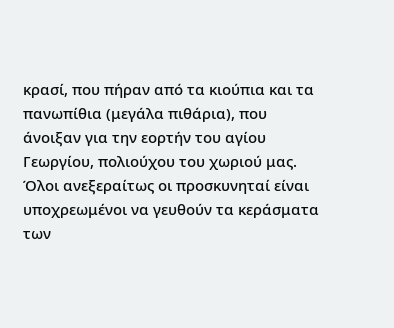κρασί, που πήραν από τα κιούπια και τα πανωπίθια (μεγάλα πιθάρια), που άνοιξαν για την εορτήν του αγίου Γεωργίου, πολιούχου του χωριού μας. Όλοι ανεξεραίτως οι προσκυνηταί είναι υποχρεωμένοι να γευθούν τα κεράσματα των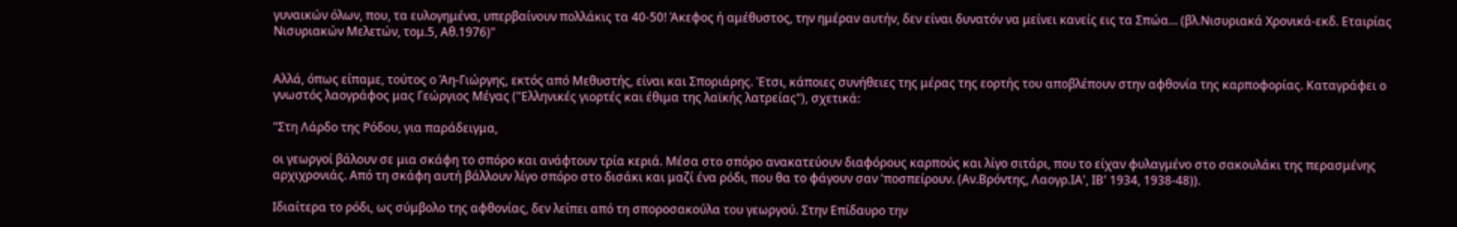γυναικών όλων, που, τα ευλογημένα, υπερβαίνουν πολλάκις τα 40-50! Άκεφος ή αμέθυστος, την ημέραν αυτήν, δεν είναι δυνατόν να μείνει κανείς εις τα Σπώα... (βλ.Νισυριακά Χρονικά-εκδ. Εταιρίας Νισυριακών Μελετών, τομ.5, Αθ.1976)"


Αλλά, όπως είπαμε, τούτος ο Άη-Γιώργης, εκτός από Μεθυστής, είναι και Σποριάρης. Έτσι, κάποιες συνήθειες της μέρας της εορτής του αποβλέπουν στην αφθονία της καρποφορίας. Καταγράφει ο γνωστός λαογράφος μας Γεώργιος Μέγας ("Ελληνικές γιορτές και έθιμα της λαϊκής λατρείας"), σχετικά:

"Στη Λάρδο της Ρόδου, για παράδειγμα,

οι γεωργοί βάλουν σε μια σκάφη το σπόρο και ανάφτουν τρία κεριά. Μέσα στο σπόρο ανακατεύουν διαφόρους καρπούς και λίγο σιτάρι, που το είχαν φυλαγμένο στο σακουλάκι της περασμένης αρχιχρονιάς. Από τη σκάφη αυτή βάλλουν λίγο σπόρο στο δισάκι και μαζί ένα ρόδι, που θα το φάγουν σαν 'ποσπείρουν. (Αν.Βρόντης, Λαογρ.ΙΑ', ΙΒ' 1934, 1938-48)).

Ιδιαίτερα το ρόδι, ως σύμβολο της αφθονίας, δεν λείπει από τη σποροσακούλα του γεωργού. Στην Επίδαυρο την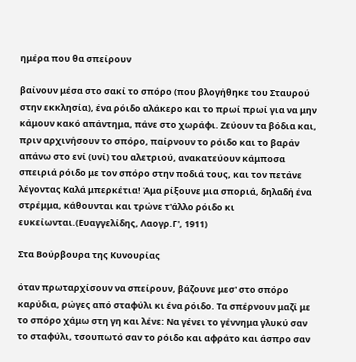ημέρα που θα σπείρουν

βαίνουν μέσα στο σακί το σπόρο (που βλογήθηκε του Σταυρού στην εκκλησία), ένα ρόιδο αλάκερο και το πρωί πρωί για να μην κάμουν κακό απάντημα, πάνε στο χωράφι. Ζεύουν τα βόδια και, πριν αρχινήσουν το σπόρο, παίρνουν το ρόιδο και το βαράν απάνω στο ενί (υνί) του αλετριού, ανακατεύουν κάμποσα σπειριά ρόιδο με τον σπόρο στην ποδιά τους, και τον πετάνε λέγοντας Καλά μπερκέτια! Άμα ρίξουνε μια σποριά, δηλαδή ένα στρέμμα, κάθουνται και τρώνε τ'άλλο ρόιδο κι ευκείωνται.(Ευαγγελίδης, Λαογρ.Γ', 1911)

Στα Βούρβουρα της Κυνουρίας

όταν πρωταρχίσουν να σπείρουν, βάζουνε μεσ' στο σπόρο καρύδια, ρώγες από σταφύλι κι ένα ρόιδο. Τα σπέρνουν μαζί με το σπόρο χάμω στη γη και λένε: Να γένει το γέννημα γλυκύ σαν το σταφύλι, τσουπωτό σαν το ρόιδο και αφράτο και άσπρο σαν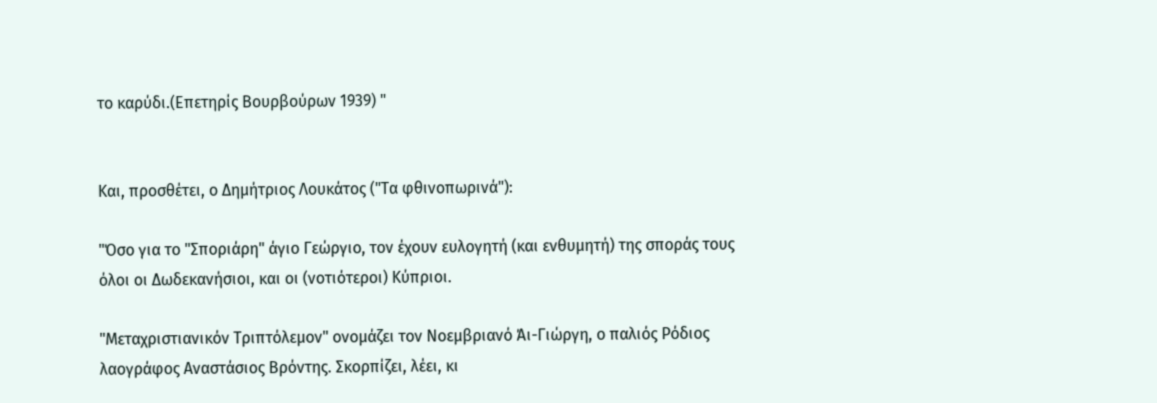το καρύδι.(Επετηρίς Βουρβούρων 1939) "


Και, προσθέτει, ο Δημήτριος Λουκάτος ("Τα φθινοπωρινά"):

"Όσο για το "Σποριάρη" άγιο Γεώργιο, τον έχουν ευλογητή (και ενθυμητή) της σποράς τους όλοι οι Δωδεκανήσιοι, και οι (νοτιότεροι) Κύπριοι.

"Μεταχριστιανικόν Τριπτόλεμον" ονομάζει τον Νοεμβριανό Άι-Γιώργη, ο παλιός Ρόδιος λαογράφος Αναστάσιος Βρόντης. Σκορπίζει, λέει, κι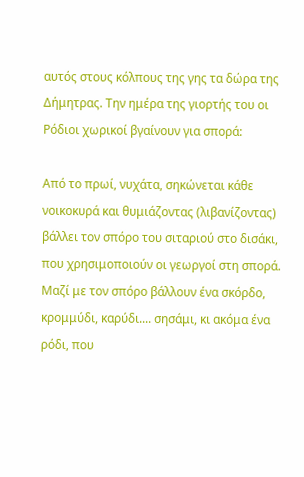αυτός στους κόλπους της γης τα δώρα της Δήμητρας. Την ημέρα της γιορτής του οι Ρόδιοι χωρικοί βγαίνουν για σπορά:

Από το πρωί, νυχάτα, σηκώνεται κάθε νοικοκυρά και θυμιάζοντας (λιβανίζοντας) βάλλει τον σπόρο του σιταριού στο δισάκι, που χρησιμοποιούν οι γεωργοί στη σπορά. Μαζί με τον σπόρο βάλλουν ένα σκόρδο, κρομμύδι, καρύδι.... σησάμι, κι ακόμα ένα ρόδι, που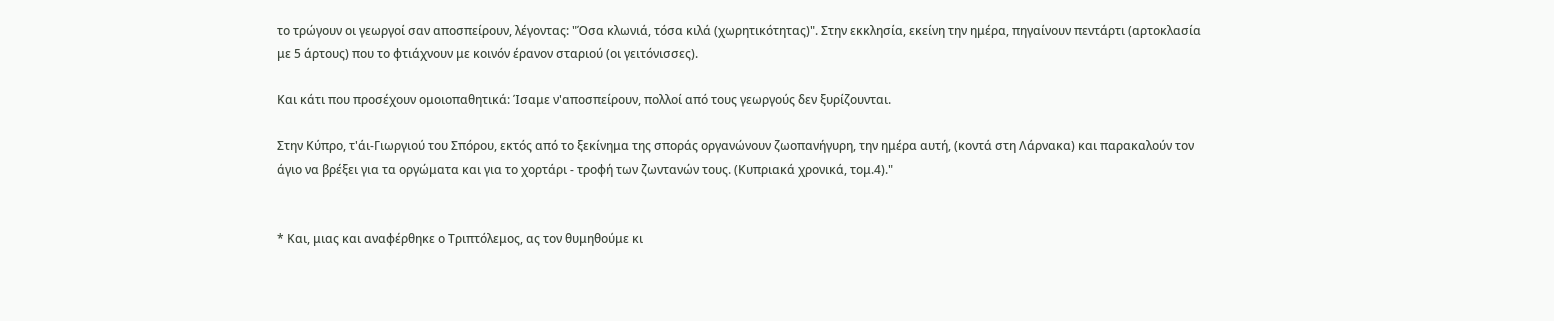το τρώγουν οι γεωργοί σαν αποσπείρουν, λέγοντας: "Όσα κλωνιά, τόσα κιλά (χωρητικότητας)". Στην εκκλησία, εκείνη την ημέρα, πηγαίνουν πεντάρτι (αρτοκλασία με 5 άρτους) που το φτιάχνουν με κοινόν έρανον σταριού (οι γειτόνισσες).

Και κάτι που προσέχουν ομοιοπαθητικά: Ίσαμε ν'αποσπείρουν, πολλοί από τους γεωργούς δεν ξυρίζουνται.

Στην Κύπρο, τ'άι-Γιωργιού του Σπόρου, εκτός από το ξεκίνημα της σποράς οργανώνουν ζωοπανήγυρη, την ημέρα αυτή, (κοντά στη Λάρνακα) και παρακαλούν τον άγιο να βρέξει για τα οργώματα και για το χορτάρι - τροφή των ζωντανών τους. (Κυπριακά χρονικά, τομ.4)."


* Και, μιας και αναφέρθηκε ο Τριπτόλεμος, ας τον θυμηθούμε κι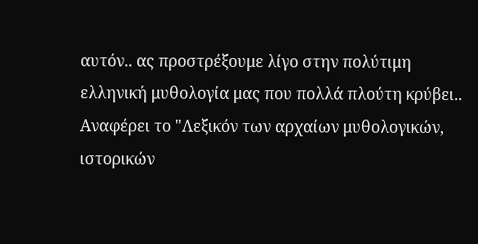αυτόν.. ας προστρέξουμε λίγο στην πολύτιμη ελληνική μυθολογία μας που πολλά πλούτη κρύβει.. Αναφέρει το "Λεξικόν των αρχαίων μυθολογικών, ιστορικών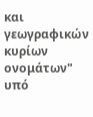και γεωγραφικών κυρίων ονομάτων" υπό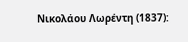Νικολάου Λωρέντη (1837):